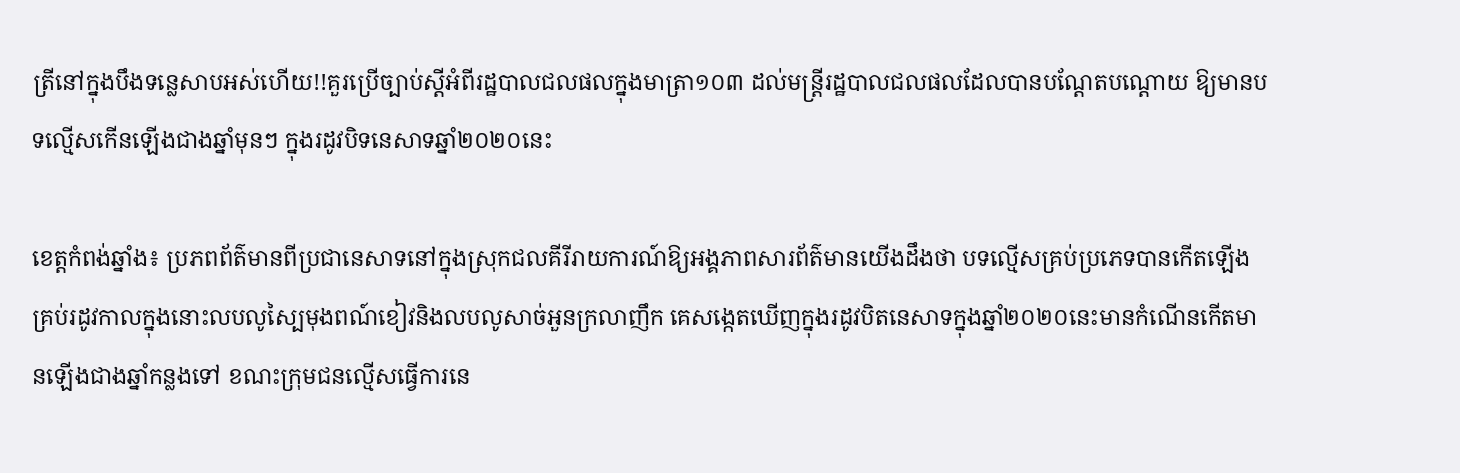ត្រីនៅក្នុងបឹងទន្លេសាបអស់ហើយ!!គួរប្រើច្បាប់ស្ដីអំពីរដ្ឋបាលជលផលក្នុងមាត្រា១០៣ ដល់មន្ត្រីរដ្ឋបាលជលផលដែលបានបណ្ដែតបណ្ដោយ ឱ្យមានបទល្មើសកើនឡើងជាងឆ្នាំមុនៗ ក្នុងរដូវបិទនេសាទឆ្នាំ២០២០នេះ

ខេត្តកំពង់ឆ្នាំង៖ ប្រភពព័ត៌មានពីប្រជានេសាទនៅក្នុងស្រុកជលគីរីរាយការណ៍ឱ្យអង្គភាពសារព័ត៌មានយើងដឹងថា បទល្មើសគ្រប់ប្រភេទបានកើតឡើងគ្រប់រដូវកាលក្នុងនោះលបលូស្បៃមុងពណ៍ខៀវនិងលបលូសាច់អួនក្រលាញឹក គេសង្កេតឃើញក្នុងរដូវបិតនេសាទក្នុងឆ្នាំ២០២០នេះមានកំណើនកើតមានឡើងជាងឆ្នាំកន្លងទៅ ខណះក្រុមជនល្មើសធ្វើការនេ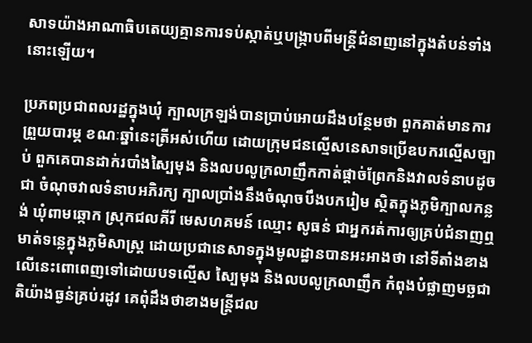សាទយ៉ាងអាណាធិបតេយ្យគ្មានការទប់ស្កាត់ឬបង្ក្រាបពីមន្ត្រីជំនាញនៅក្នុងតំបន់ទាំងនោះឡើយ។

ប្រភពប្រជាពលរដ្ឋក្នុងឃុំ ក្បាលក្រឡង់បានប្រាប់អោយដឹងបន្ថែមថា ពួកគាត់មានការព្រួយបារម្ភ ខណៈឆ្នាំនេះត្រីអស់ហើយ ដោយក្រុមជនល្មើសនេសាទប្រើឧបករល្មើសច្បាប់ ពួកគេបានដាក់របាំងស្បៃមុង និងលបលូក្រលាញឹកកាត់ផ្ដាច់ព្រែកនិងវាលទំនាបដូចជា ចំណុចវាលទំនាបអភិរក្យ ក្បាលប្រាំងនឹងចំណុចបឹងបករៀម ស្ថិតក្នុងភូមិក្បាលកន្លង់ ឃុំពាមឆ្កោក ស្រុកជលគីរី មេសហគមន៍ ឈ្មោះ សូធន់ ជាអ្នករត់ការឲ្យគ្រប់ជំនាញឮ មាត់ទន្លេក្នុងភូមិសាស្ដ្រ ដោយប្រជានេសាទក្នុងមូលដ្ឋានបានអះអាងថា នៅទីតាំងខាងលើនេះពោពេញទៅដោយបទល្មើស ស្បៃមុង និងលបលូក្រលាញឹក កំពុងបំផ្លាញមច្ឆជាតិយ៉ាងធ្ងន់គ្រប់រដូវ គេពុំដឹងថាខាងមន្ត្រីជល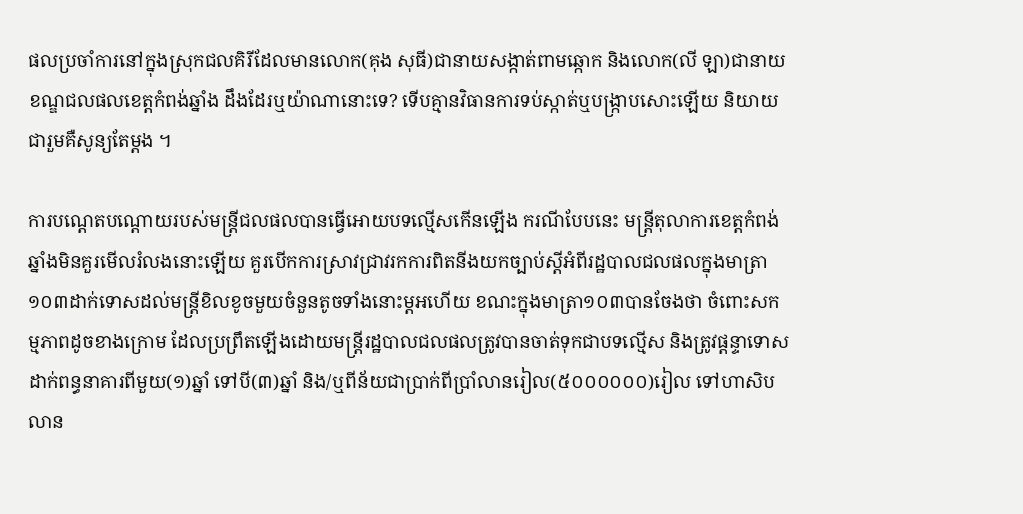ផលប្រចាំការនៅក្នុងស្រុកជលគិរីដែលមានលោក(គុង សុធី)ជានាយសង្កាត់ពាមឆ្កោក និងលោក(លី ឡា)ជានាយខណ្ឌជលផលខេត្តកំពង់ឆ្នាំង ដឹងដែរឬយ៉ាណានោះទេ? ទើបគ្មានវិធានការទប់ស្កាត់ឬបង្ក្រាបសោះឡើយ និយាយជារួមគឺសូន្យតែម្ដង ។

ការបណ្ដេតបណ្តោយរបស់មន្ត្រីជលផលបានធ្វើអោយបទល្មើសកើនឡើង ករណីបែបនេះ មន្ត្រីតុលាការខេត្តកំពង់ឆ្នាំងមិនគួរមើលរំលងនោះឡើយ គួរបើកការស្រាវជ្រាវរកការពិតនីងយកច្បាប់ស្តីអំពីរដ្ឋបាលជលផលក្នុងមាត្រា១០៣ដាក់ទោសដល់មន្ត្រីខិលខូចមួយចំនួនតូចទាំងនោះម្ដអហើយ ខណះក្នុងមាត្រា១០៣បានចែងថា ចំពោះសកម្មភាពដូចខាងក្រោម ដែលប្រព្រឹតឡើងដោយមន្ត្រីរដ្ឋបាលជលផលត្រូវបានចាត់ទុកជាបទល្មើស និងត្រូវផ្ដន្ទាទោសដាក់ពន្ធនាគារពីមួយ(១)ឆ្នាំ ទៅបី(៣)ឆ្នាំ និង/ឬពីន័យជាប្រាក់ពីប្រាំលានរៀល(៥០០០០០០)រៀល ទៅហាសិបលាន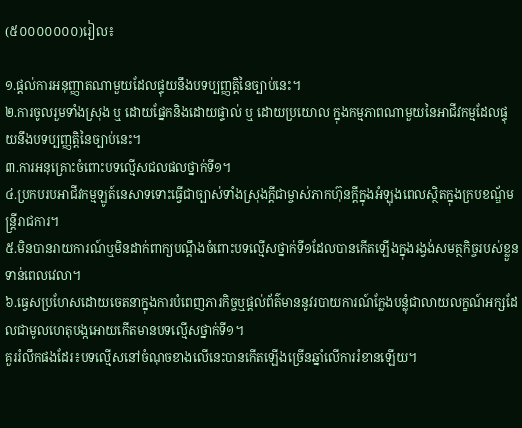(៥០០០០០០០)រៀល៖

១.ផ្ដល់ការអនុញ្ញាតណាមួយដែលផ្ទុយនឹងបទប្បញ្ញត្តិនៃច្បាប់នេះ។
២.ការចូលរួមទាំងស្រុង ឬ ដោយផ្នែកនិងដោយផ្ទាល់ ឬ ដោយប្រយោល ក្នុងកម្មភាពណាមួយនៃអាជីវកម្មដែលផ្ទុយនឹងបទប្បញ្ញត្តិនៃច្បាប់នេះ។
៣.ការអនុគ្រោះចំពោះបទល្មើសជលផលថ្នាក់ទី១។
៤.ប្រកបរបអាជីវកម្មឡូត៍នេសាទទោះធ្វើជាច្បាស់ទាំងស្រុងក្តីជាម្ចាស់ភាកហ៊ុនក្ដីក្នុងអំឡុងពេលស្ថិតក្នុងក្របខណ្ឌ័មន្ត្រីរាជការ។
៥.មិនបានរាយការណ៍ឬមិនដាក់ពាក្យបណ្ដឹងចំពោះបទល្មើសថ្នាក់ទី១ដែលបានកើតឡើងក្នុងរង្វង់សមត្ថកិច្ចរបស់ខ្លួនទាន់ពេលវេលា។
៦.ធ្វេសប្រហែសដោយចេតនាក្នុងការបំពេញភារកិច្ចឬផ្ដល់ព័ត៌មាននូវរបាយការណ៍ក្លែងបន្លុំជាលាយលក្ខណ៍អក្សដែលជាមូលហេតុបង្កអោយកើតមានបទល្មើសថ្នាក់ទី១។
គួររំលឹកផងដែរ៖បទល្មើសនៅចំណុចខាងលើនេះបានកើតឡើងច្រើនឆ្នាំលើការរំខានឡើយ។